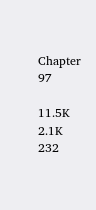Chapter 97

11.5K 2.1K 232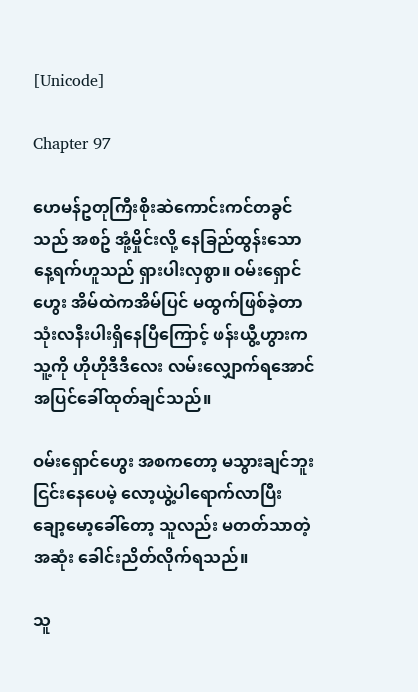[Unicode]

Chapter 97

ဟေမန်ဥတုကြီးစိုးဆဲကောင်းကင်တခွင်သည် အစဥ် အုံ့မှိုင်းလို့ နေခြည်ထွန်းသောနေ့ရက်ဟူသည် ရှားပါးလှစွာ။ ဝမ်းရှောင်ဟွေး အိမ်ထဲကအိမ်ပြင် မထွက်ဖြစ်ခဲ့တာ သုံးလနီးပါးရှိနေပြီကြောင့် ဖန်းယွီ့ဟွားက သူ့ကို ဟိုဟိုဒီဒီလေး လမ်းလျှောက်ရအောင် အပြင်ခေါ်ထုတ်ချင်သည်။

ဝမ်းရှောင်ဟွေး အစကတော့ မသွားချင်ဘူးငြင်းနေပေမဲ့ လော့ယွဲ့ပါရောက်လာပြီး ချော့မော့ခေါ်တော့ သူလည်း မတတ်သာတဲ့အဆုံး ခေါင်းညိတ်လိုက်ရသည်။

သူ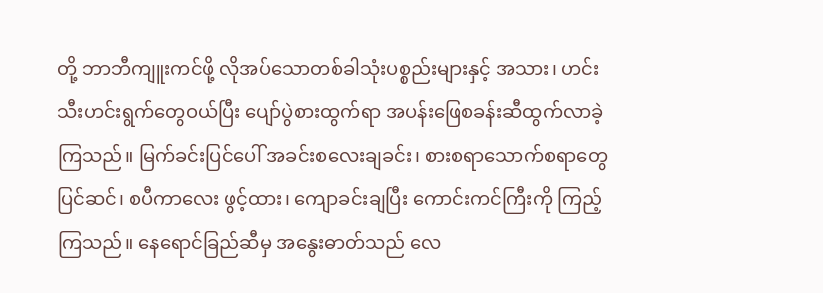တို့ ဘာဘီကျူးကင်ဖို့ လိုအပ်သောတစ်ခါသုံးပစ္စည်းများနှင့် အသား၊ ဟင်းသီးဟင်းရွက်တွေဝယ်ပြီး ပျော်ပွဲစားထွက်ရာ အပန်းဖြေစခန်းဆီထွက်လာခဲ့ကြသည်။ မြက်ခင်းပြင်ပေါ် အခင်းစလေးချခင်း၊ စားစရာသောက်စရာတွေပြင်ဆင်၊ စပီကာလေး ဖွင့်ထား၊ ကျောခင်းချပြီး ကောင်းကင်ကြီးကို ကြည့်ကြသည်။ နေရောင်ခြည်ဆီမှ အနွေးဓာတ်သည် လေ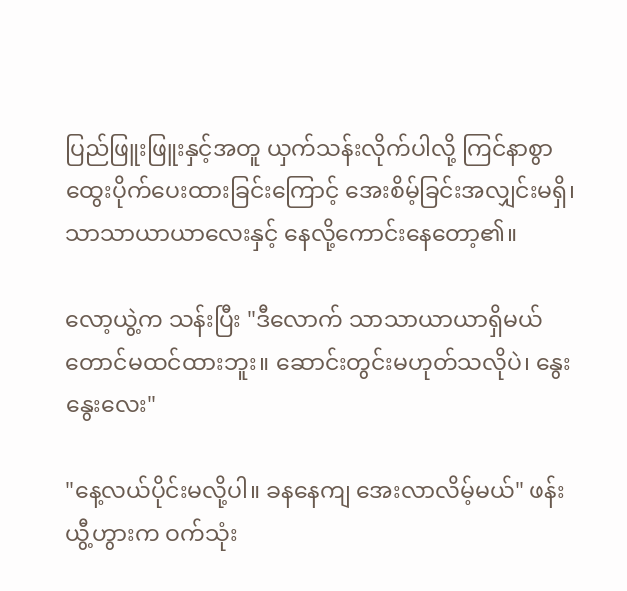ပြည်ဖြူးဖြူးနှင့်အတူ ယှက်သန်းလိုက်ပါလို့ ကြင်နာစွာထွေးပိုက်ပေးထားခြင်းကြောင့် အေးစိမ့်ခြင်းအလျှင်းမရှိ၊ သာသာယာယာလေးနှင့် နေလို့ကောင်းနေတော့၏။

လော့ယွဲ့က သန်းပြီး "ဒီလောက် သာသာယာယာရှိမယ်တောင်မထင်ထားဘူး။ ဆောင်းတွင်းမဟုတ်သလိုပဲ၊ နွေးနွေးလေး"

"နေ့လယ်ပိုင်းမလို့ပါ။ ခနနေကျ အေးလာလိမ့်မယ်" ဖန်းယွီ့ဟွားက ဝက်သုံး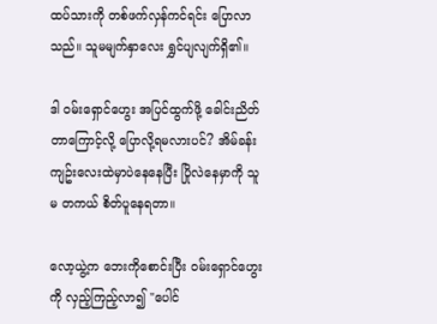ထပ်သားကို တစ်ဖက်လှန်ကင်ရင်း ပြောလာသည်။ သူမမျက်နှာလေး ရွှင်ပျလျက်ရှိ၏။

ဒါ ဝမ်းရှောင်ဟွေး အပြင်ထွက်ဖို့ ခေါင်းညိတ်တာကြောင့်လို့ ပြောလို့ရမလားပင်? အိမ်ခန်းကျဥ်းလေးထဲမှာပဲနေနေပြီး ပြိုလဲနေမှာကို သူမ တကယ် စိတ်ပူနေရတာ။

လော့ယွဲ့က ဘေးကိုစောင်းပြီး ဝမ်းရှောင်ဟွေးကို လှည့်ကြည့်လာ၍ "ပေါင်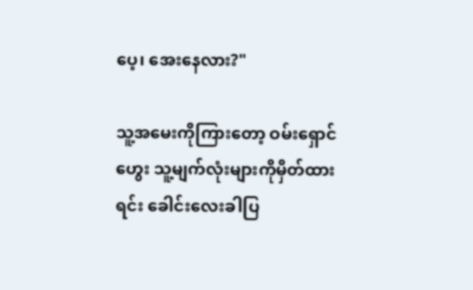ပေ့၊ အေးနေလား?"

သူ့အမေးကိုကြားတော့ ဝမ်းရှောင်ဟွေး သူ့မျက်လုံးများကိုမှိတ်ထားရင်း ခေါင်းလေးခါပြ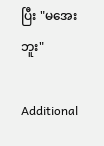ပြီး "မအေးဘူး"

Additional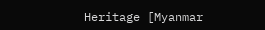Heritage [Myanmar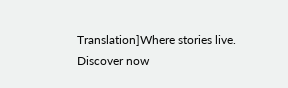Translation]Where stories live. Discover now